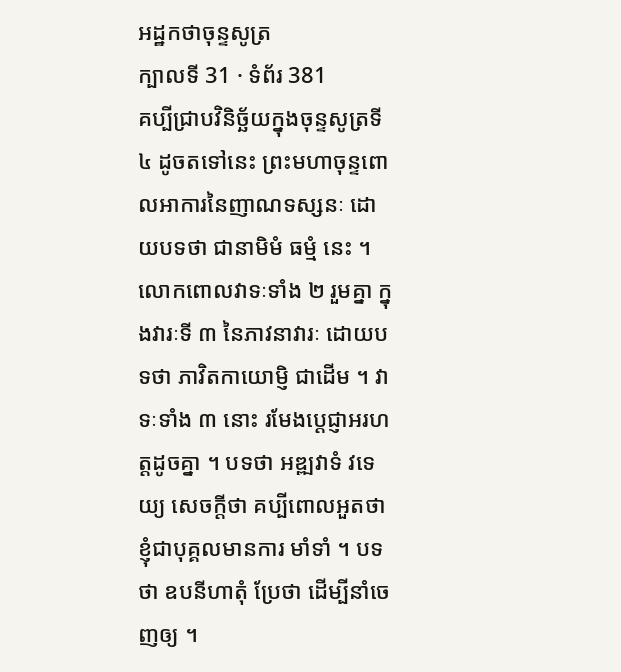អដ្ឋកថាចុន្ទសូត្រ
ក្បាលទី 31 · ទំព័រ 381
គប្បីជ្រាបវិនិច្ឆ័យក្នុងចុន្ទសូត្រទី ៤ ដូចតទៅនេះ ព្រះមហាចុន្ទពោលអាការនៃញាណទស្សនៈ ដោយបទថា ជានាមិមំ ធម្មំ នេះ ។ លោកពោលវាទៈទាំង ២ រួមគ្នា ក្នុងវារៈទី ៣ នៃភាវនាវារៈ ដោយបទថា ភាវិតកាយោម្ញិ ជាដើម ។ វាទៈទាំង ៣ នោះ រមែងប្តេជ្ញាអរហត្តដូចគ្នា ។ បទថា អឌ្ឍវាទំ វទេយ្យ សេចក្តីថា គប្បីពោលអួតថា ខ្ញុំជាបុគ្គលមានការ មាំទាំ ។ បទថា ឧបនីហាតុំ ប្រែថា ដើម្បីនាំចេញឲ្យ ។